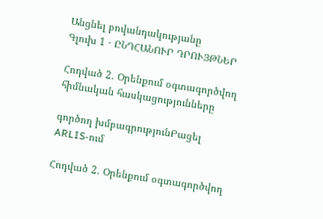Անցնել բովանդակությանը
Գլուխ 1 · ԸՆԴՀԱՆՈՒՐ ԴՐՈՒՅԹՆԵՐ

Հոդված 2. Օրենքում օգտագործվող հիմնական հասկացությունները

գործող խմբագրությունԲացել ARLIS-ում

Հոդված 2. Օրենքում օգտագործվող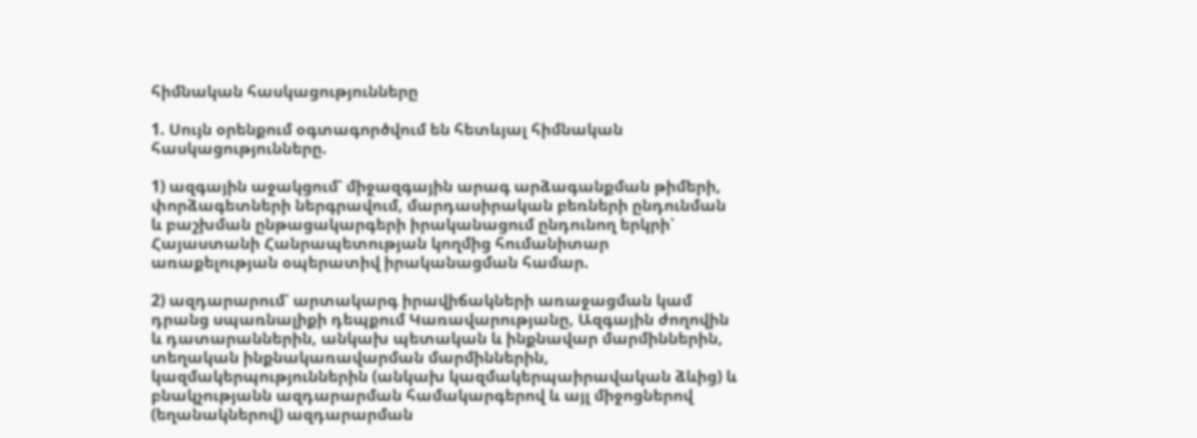հիմնական հասկացությունները

1. Սույն օրենքում օգտագործվում են հետևյալ հիմնական հասկացությունները.

1) ազգային աջակցում՝ միջազգային արագ արձագանքման թիմերի, փորձագետների ներգրավում, մարդասիրական բեռների ընդունման և բաշխման ընթացակարգերի իրականացում ընդունող երկրի՝ Հայաստանի Հանրապետության կողմից հումանիտար առաքելության օպերատիվ իրականացման համար.

2) ազդարարում՝ արտակարգ իրավիճակների առաջացման կամ դրանց սպառնալիքի դեպքում Կառավարությանը, Ազգային ժողովին և դատարաններին, անկախ պետական և ինքնավար մարմիններին, տեղական ինքնակառավարման մարմիններին, կազմակերպություններին (անկախ կազմակերպաիրավական ձևից) և բնակչությանն ազդարարման համակարգերով և այլ միջոցներով (եղանակներով) ազդարարման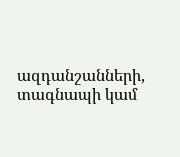ազդանշանների, տագնապի կամ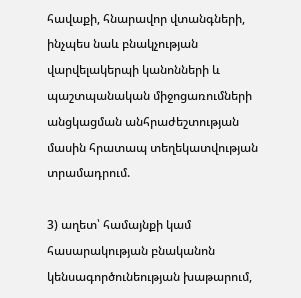հավաքի, հնարավոր վտանգների, ինչպես նաև բնակչության վարվելակերպի կանոնների և պաշտպանական միջոցառումների անցկացման անհրաժեշտության մասին հրատապ տեղեկատվության տրամադրում.

3) աղետ՝ համայնքի կամ հասարակության բնականոն կենսագործունեության խաթարում,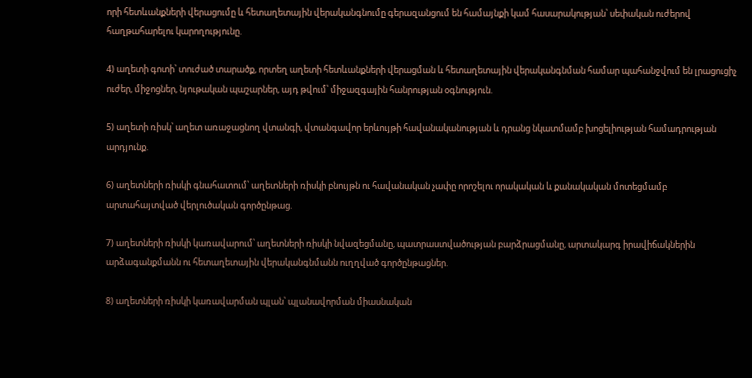որի հետևանքների վերացումը և հետաղետային վերականգնումը գերազանցում են համայնքի կամ հասարակության՝ սեփական ուժերով հաղթահարելու կարողությունը.

4) աղետի գոտի՝ տուժած տարածք, որտեղ աղետի հետևանքների վերացման և հետաղետային վերականգնման համար պահանջվում են լրացուցիչ ուժեր, միջոցներ, նյութական պաշարներ, այդ թվում՝ միջազգային հանրության օգնություն.

5) աղետի ռիսկ՝ աղետ առաջացնող վտանգի, վտանգավոր երևույթի հավանականության և դրանց նկատմամբ խոցելիության համադրության արդյունք.

6) աղետների ռիսկի գնահատում՝ աղետների ռիսկի բնույթն ու հավանական չափը որոշելու որակական և քանակական մոտեցմամբ արտահայտված վերլուծական գործընթաց.

7) աղետների ռիսկի կառավարում՝ աղետների ռիսկի նվազեցմանը, պատրաստվածության բարձրացմանը, արտակարգ իրավիճակներին արձագանքմանն ու հետաղետային վերականգնմանն ուղղված գործընթացներ.

8) աղետների ռիսկի կառավարման պլան՝ պլանավորման միասնական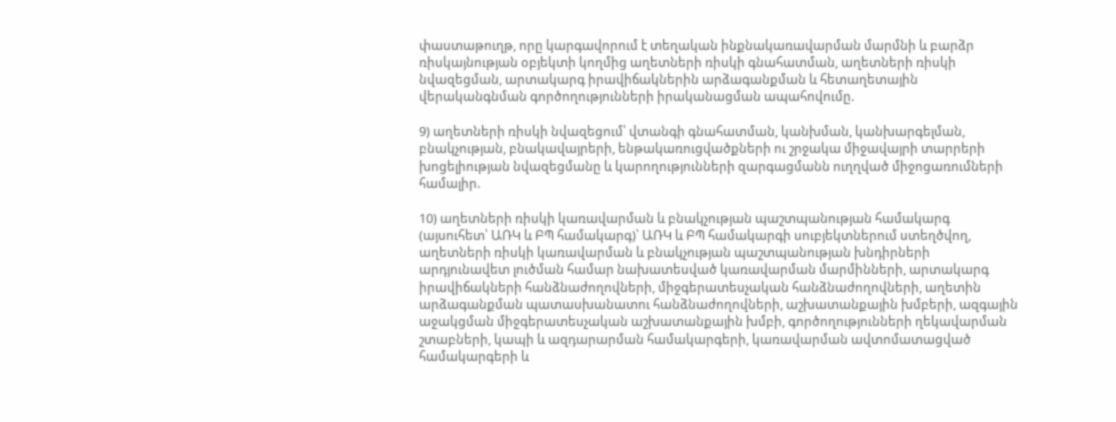փաստաթուղթ, որը կարգավորում է տեղական ինքնակառավարման մարմնի և բարձր ռիսկայնության օբյեկտի կողմից աղետների ռիսկի գնահատման, աղետների ռիսկի նվազեցման, արտակարգ իրավիճակներին արձագանքման և հետաղետային վերականգնման գործողությունների իրականացման ապահովումը.

9) աղետների ռիսկի նվազեցում՝ վտանգի գնահատման, կանխման, կանխարգելման, բնակչության, բնակավայրերի, ենթակառուցվածքների ու շրջակա միջավայրի տարրերի խոցելիության նվազեցմանը և կարողությունների զարգացմանն ուղղված միջոցառումների համալիր.

10) աղետների ռիսկի կառավարման և բնակչության պաշտպանության համակարգ (այսուհետ՝ ԱՌԿ և ԲՊ համակարգ)՝ ԱՌԿ և ԲՊ համակարգի սուբյեկտներում ստեղծվող, աղետների ռիսկի կառավարման և բնակչության պաշտպանության խնդիրների արդյունավետ լուծման համար նախատեսված կառավարման մարմինների, արտակարգ իրավիճակների հանձնաժողովների, միջգերատեսչական հանձնաժողովների, աղետին արձագանքման պատասխանատու հանձնաժողովների, աշխատանքային խմբերի, ազգային աջակցման միջգերատեսչական աշխատանքային խմբի, գործողությունների ղեկավարման շտաբների, կապի և ազդարարման համակարգերի, կառավարման ավտոմատացված համակարգերի և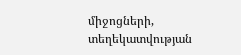միջոցների, տեղեկատվության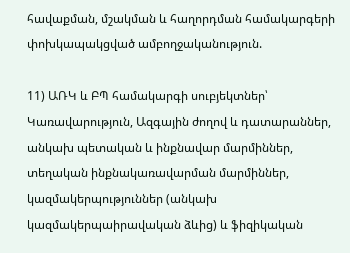հավաքման, մշակման և հաղորդման համակարգերի փոխկապակցված ամբողջականություն.

11) ԱՌԿ և ԲՊ համակարգի սուբյեկտներ՝ Կառավարություն, Ազգային ժողով և դատարաններ, անկախ պետական և ինքնավար մարմիններ, տեղական ինքնակառավարման մարմիններ, կազմակերպություններ (անկախ կազմակերպաիրավական ձևից) և ֆիզիկական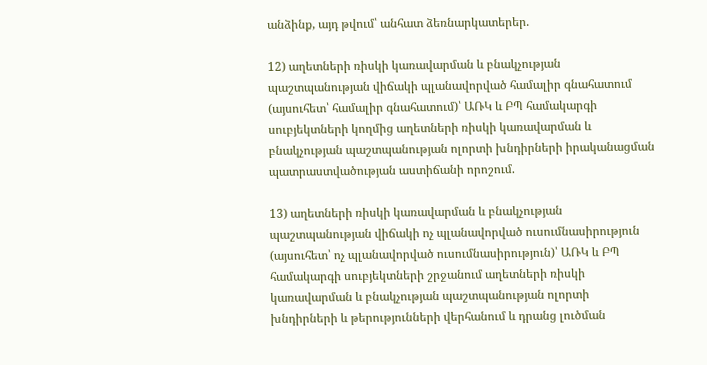անձինք, այդ թվում՝ անհատ ձեռնարկատերեր.

12) աղետների ռիսկի կառավարման և բնակչության պաշտպանության վիճակի պլանավորված համալիր գնահատում (այսուհետ՝ համալիր գնահատում)՝ ԱՌԿ և ԲՊ համակարգի սուբյեկտների կողմից աղետների ռիսկի կառավարման և բնակչության պաշտպանության ոլորտի խնդիրների իրականացման պատրաստվածության աստիճանի որոշում.

13) աղետների ռիսկի կառավարման և բնակչության պաշտպանության վիճակի ոչ պլանավորված ուսումնասիրություն (այսուհետ՝ ոչ պլանավորված ուսումնասիրություն)՝ ԱՌԿ և ԲՊ համակարգի սուբյեկտների շրջանում աղետների ռիսկի կառավարման և բնակչության պաշտպանության ոլորտի խնդիրների և թերությունների վերհանում և դրանց լուծման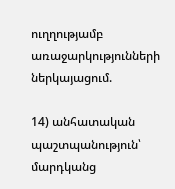ուղղությամբ առաջարկությունների ներկայացում.

14) անհատական պաշտպանություն՝ մարդկանց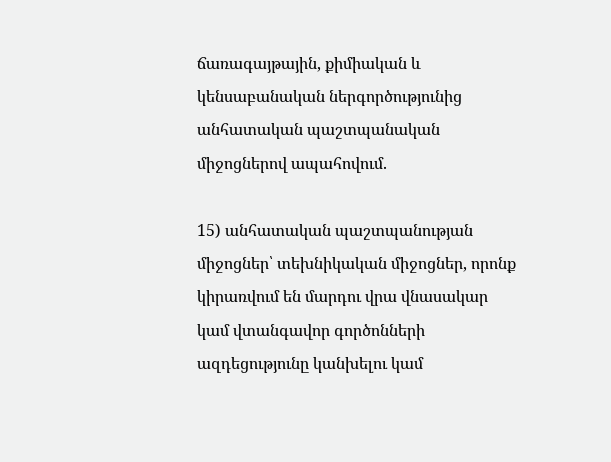ճառագայթային, քիմիական և կենսաբանական ներգործությունից անհատական պաշտպանական միջոցներով ապահովում.

15) անհատական պաշտպանության միջոցներ՝ տեխնիկական միջոցներ, որոնք կիրառվում են մարդու վրա վնասակար կամ վտանգավոր գործոնների ազդեցությունը կանխելու կամ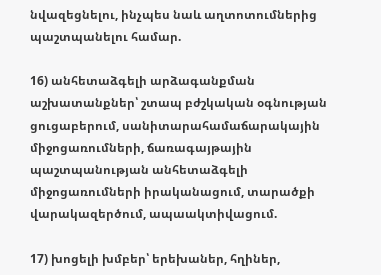նվազեցնելու, ինչպես նաև աղտոտումներից պաշտպանելու համար.

16) անհետաձգելի արձագանքման աշխատանքներ՝ շտապ բժշկական օգնության ցուցաբերում, սանիտարահամաճարակային միջոցառումների, ճառագայթային պաշտպանության անհետաձգելի միջոցառումների իրականացում, տարածքի վարակազերծում, ապաակտիվացում.

17) խոցելի խմբեր՝ երեխաներ, հղիներ,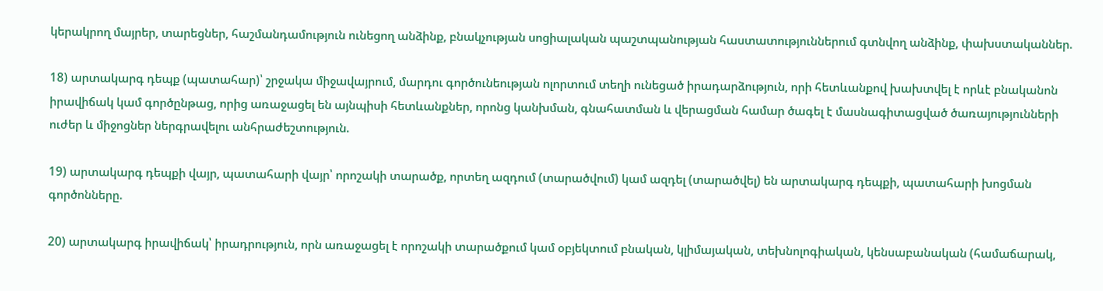կերակրող մայրեր, տարեցներ, հաշմանդամություն ունեցող անձինք, բնակչության սոցիալական պաշտպանության հաստատություններում գտնվող անձինք, փախստականներ.

18) արտակարգ դեպք (պատահար)՝ շրջակա միջավայրում, մարդու գործունեության ոլորտում տեղի ունեցած իրադարձություն, որի հետևանքով խախտվել է որևէ բնականոն իրավիճակ կամ գործընթաց, որից առաջացել են այնպիսի հետևանքներ, որոնց կանխման, գնահատման և վերացման համար ծագել է մասնագիտացված ծառայությունների ուժեր և միջոցներ ներգրավելու անհրաժեշտություն.

19) արտակարգ դեպքի վայր, պատահարի վայր՝ որոշակի տարածք, որտեղ ազդում (տարածվում) կամ ազդել (տարածվել) են արտակարգ դեպքի, պատահարի խոցման գործոնները.

20) արտակարգ իրավիճակ՝ իրադրություն, որն առաջացել է որոշակի տարածքում կամ օբյեկտում բնական, կլիմայական, տեխնոլոգիական, կենսաբանական (համաճարակ,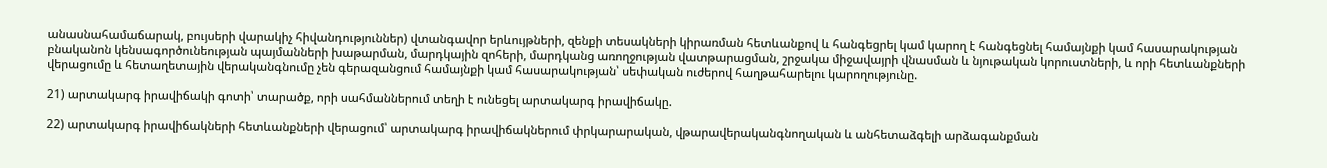անասնահամաճարակ, բույսերի վարակիչ հիվանդություններ) վտանգավոր երևույթների, զենքի տեսակների կիրառման հետևանքով և հանգեցրել կամ կարող է հանգեցնել համայնքի կամ հասարակության բնականոն կենսագործունեության պայմանների խաթարման, մարդկային զոհերի, մարդկանց առողջության վատթարացման, շրջակա միջավայրի վնասման և նյութական կորուստների, և որի հետևանքների վերացումը և հետաղետային վերականգնումը չեն գերազանցում համայնքի կամ հասարակության՝ սեփական ուժերով հաղթահարելու կարողությունը.

21) արտակարգ իրավիճակի գոտի՝ տարածք, որի սահմաններում տեղի է ունեցել արտակարգ իրավիճակը.

22) արտակարգ իրավիճակների հետևանքների վերացում՝ արտակարգ իրավիճակներում փրկարարական, վթարավերականգնողական և անհետաձգելի արձագանքման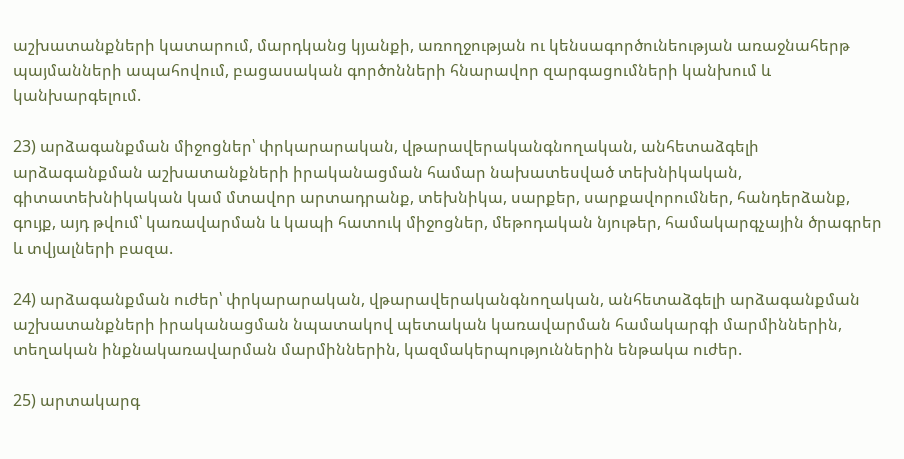աշխատանքների կատարում, մարդկանց կյանքի, առողջության ու կենսագործունեության առաջնահերթ պայմանների ապահովում, բացասական գործոնների հնարավոր զարգացումների կանխում և կանխարգելում.

23) արձագանքման միջոցներ՝ փրկարարական, վթարավերականգնողական, անհետաձգելի արձագանքման աշխատանքների իրականացման համար նախատեսված տեխնիկական, գիտատեխնիկական կամ մտավոր արտադրանք, տեխնիկա, սարքեր, սարքավորումներ, հանդերձանք, գույք, այդ թվում՝ կառավարման և կապի հատուկ միջոցներ, մեթոդական նյութեր, համակարգչային ծրագրեր և տվյալների բազա.

24) արձագանքման ուժեր՝ փրկարարական, վթարավերականգնողական, անհետաձգելի արձագանքման աշխատանքների իրականացման նպատակով պետական կառավարման համակարգի մարմիններին, տեղական ինքնակառավարման մարմիններին, կազմակերպություններին ենթակա ուժեր.

25) արտակարգ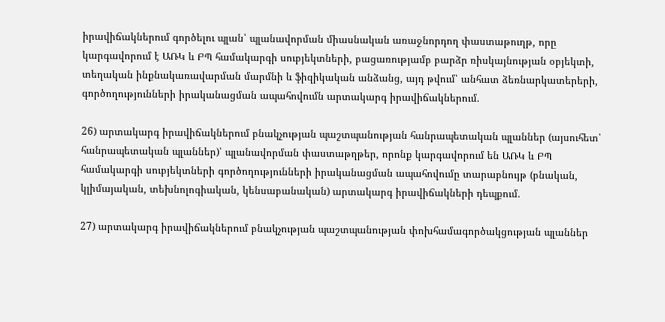իրավիճակներում գործելու պլան՝ պլանավորման միասնական առաջնորդող փաստաթուղթ, որը կարգավորում է ԱՌԿ և ԲՊ համակարգի սուբյեկտների, բացառությամբ բարձր ռիսկայնության օբյեկտի, տեղական ինքնակառավարման մարմնի և ֆիզիկական անձանց, այդ թվում՝ անհատ ձեռնարկատերերի, գործողությունների իրականացման ապահովումն արտակարգ իրավիճակներում.

26) արտակարգ իրավիճակներում բնակչության պաշտպանության հանրապետական պլաններ (այսուհետ՝ հանրապետական պլաններ)՝ պլանավորման փաստաթղթեր, որոնք կարգավորում են ԱՌԿ և ԲՊ համակարգի սուբյեկտների գործողությունների իրականացման ապահովումը տարաբնույթ (բնական, կլիմայական, տեխնոլոգիական, կենսաբանական) արտակարգ իրավիճակների դեպքում.

27) արտակարգ իրավիճակներում բնակչության պաշտպանության փոխհամագործակցության պլաններ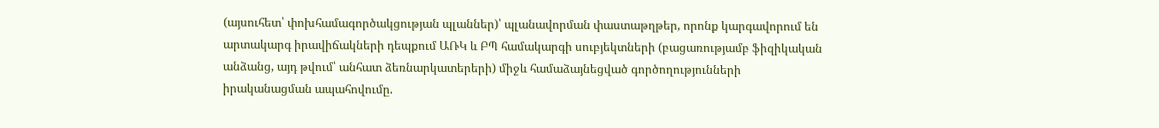(այսուհետ՝ փոխհամագործակցության պլաններ)՝ պլանավորման փաստաթղթեր, որոնք կարգավորում են արտակարգ իրավիճակների դեպքում ԱՌԿ և ԲՊ համակարգի սուբյեկտների (բացառությամբ ֆիզիկական անձանց, այդ թվում՝ անհատ ձեռնարկատերերի) միջև համաձայնեցված գործողությունների իրականացման ապահովումը.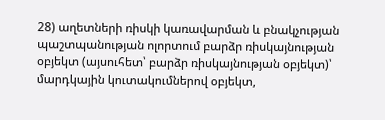28) աղետների ռիսկի կառավարման և բնակչության պաշտպանության ոլորտում բարձր ռիսկայնության օբյեկտ (այսուհետ՝ բարձր ռիսկայնության օբյեկտ)՝ մարդկային կուտակումներով օբյեկտ,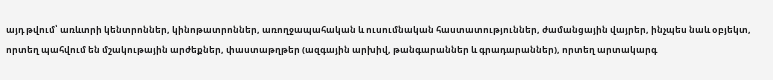այդ թվում՝ առևտրի կենտրոններ, կինոթատրոններ, առողջապահական և ուսումնական հաստատություններ, ժամանցային վայրեր, ինչպես նաև օբյեկտ, որտեղ պահվում են մշակութային արժեքներ, փաստաթղթեր (ազգային արխիվ, թանգարաններ և գրադարաններ), որտեղ արտակարգ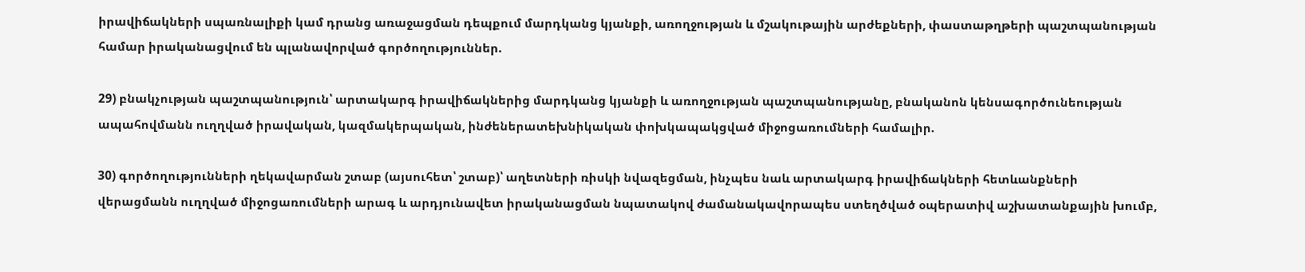իրավիճակների սպառնալիքի կամ դրանց առաջացման դեպքում մարդկանց կյանքի, առողջության և մշակութային արժեքների, փաստաթղթերի պաշտպանության համար իրականացվում են պլանավորված գործողություններ.

29) բնակչության պաշտպանություն՝ արտակարգ իրավիճակներից մարդկանց կյանքի և առողջության պաշտպանությանը, բնականոն կենսագործունեության ապահովմանն ուղղված իրավական, կազմակերպական, ինժեներատեխնիկական փոխկապակցված միջոցառումների համալիր.

30) գործողությունների ղեկավարման շտաբ (այսուհետ՝ շտաբ)՝ աղետների ռիսկի նվազեցման, ինչպես նաև արտակարգ իրավիճակների հետևանքների վերացմանն ուղղված միջոցառումների արագ և արդյունավետ իրականացման նպատակով ժամանակավորապես ստեղծված օպերատիվ աշխատանքային խումբ,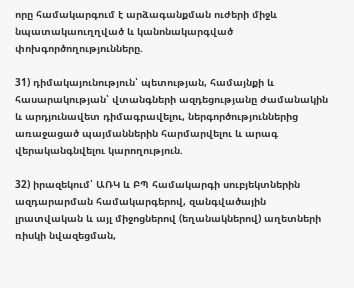որը համակարգում է արձագանքման ուժերի միջև նպատակաուղղված և կանոնակարգված փոխգործողությունները.

31) դիմակայունություն՝ պետության, համայնքի և հասարակության՝ վտանգների ազդեցությանը ժամանակին և արդյունավետ դիմագրավելու, ներգործություններից առաջացած պայմաններին հարմարվելու և արագ վերականգնվելու կարողություն.

32) իրազեկում՝ ԱՌԿ և ԲՊ համակարգի սուբյեկտներին ազդարարման համակարգերով, զանգվածային լրատվական և այլ միջոցներով (եղանակներով) աղետների ռիսկի նվազեցման,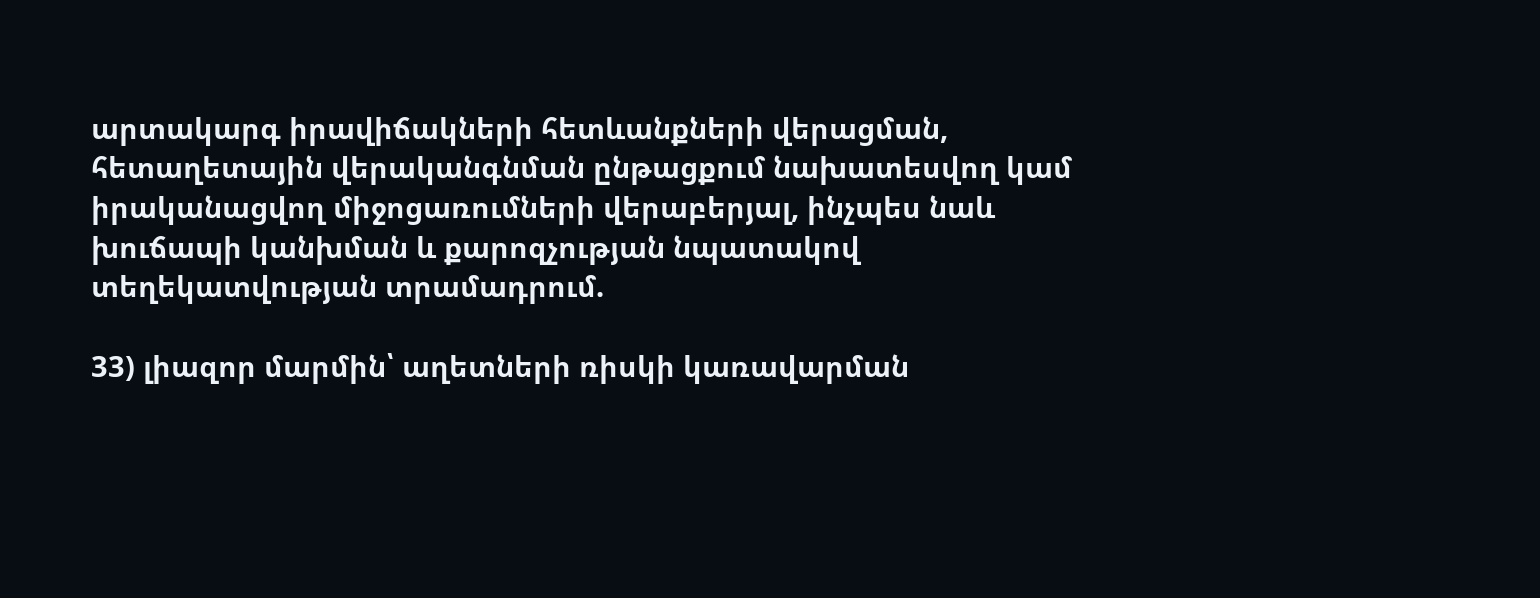արտակարգ իրավիճակների հետևանքների վերացման, հետաղետային վերականգնման ընթացքում նախատեսվող կամ իրականացվող միջոցառումների վերաբերյալ, ինչպես նաև խուճապի կանխման և քարոզչության նպատակով տեղեկատվության տրամադրում.

33) լիազոր մարմին՝ աղետների ռիսկի կառավարման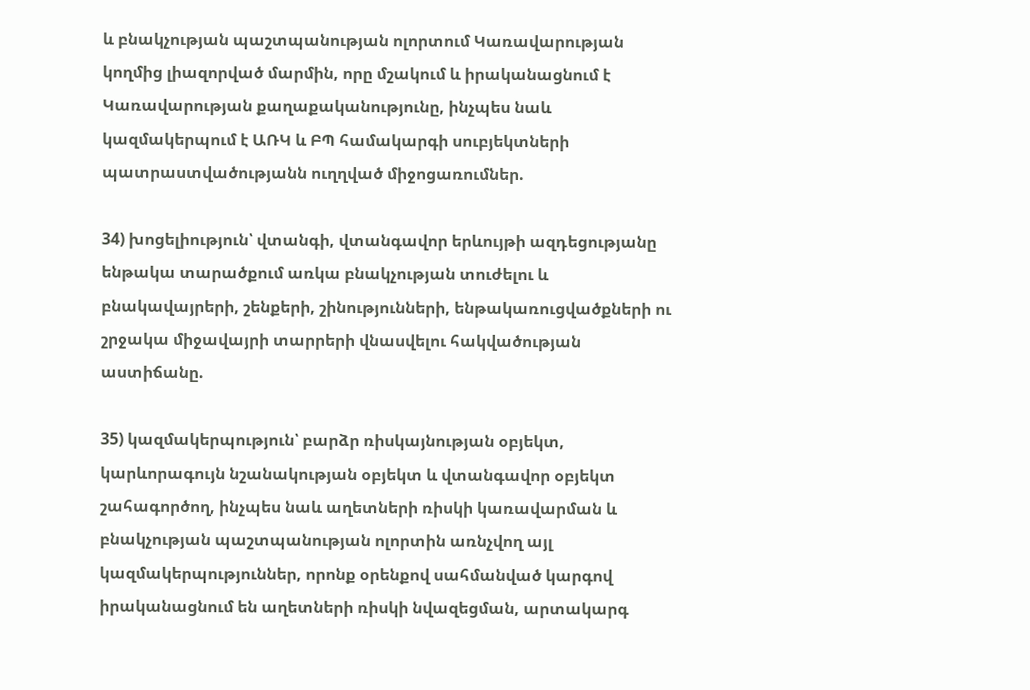և բնակչության պաշտպանության ոլորտում Կառավարության կողմից լիազորված մարմին, որը մշակում և իրականացնում է Կառավարության քաղաքականությունը, ինչպես նաև կազմակերպում է ԱՌԿ և ԲՊ համակարգի սուբյեկտների պատրաստվածությանն ուղղված միջոցառումներ.

34) խոցելիություն՝ վտանգի, վտանգավոր երևույթի ազդեցությանը ենթակա տարածքում առկա բնակչության տուժելու և բնակավայրերի, շենքերի, շինությունների, ենթակառուցվածքների ու շրջակա միջավայրի տարրերի վնասվելու հակվածության աստիճանը.

35) կազմակերպություն՝ բարձր ռիսկայնության օբյեկտ, կարևորագույն նշանակության օբյեկտ և վտանգավոր օբյեկտ շահագործող, ինչպես նաև աղետների ռիսկի կառավարման և բնակչության պաշտպանության ոլորտին առնչվող այլ կազմակերպություններ, որոնք օրենքով սահմանված կարգով իրականացնում են աղետների ռիսկի նվազեցման, արտակարգ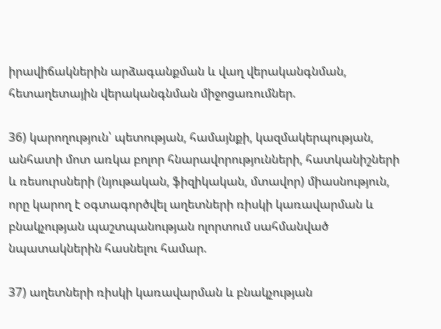իրավիճակներին արձագանքման և վաղ վերականգնման, հետաղետային վերականգնման միջոցառումներ.

36) կարողություն՝ պետության, համայնքի, կազմակերպության, անհատի մոտ առկա բոլոր հնարավորությունների, հատկանիշների և ռեսուրսների (նյութական, ֆիզիկական, մտավոր) միասնություն, որը կարող է օգտագործվել աղետների ռիսկի կառավարման և բնակչության պաշտպանության ոլորտում սահմանված նպատակներին հասնելու համար.

37) աղետների ռիսկի կառավարման և բնակչության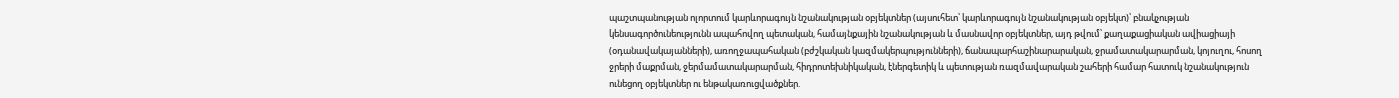պաշտպանության ոլորտում կարևորագույն նշանակության օբյեկտներ (այսուհետ՝ կարևորագույն նշանակության օբյեկտ)՝ բնակչության կենսագործունեությունն ապահովող պետական, համայնքային նշանակության և մասնավոր օբյեկտներ, այդ թվում՝ քաղաքացիական ավիացիայի (օդանավակայանների), առողջապահական (բժշկական կազմակերպությունների), ճանապարհաշինարարական, ջրամատակարարման, կոյուղու, հոսող ջրերի մաքրման, ջերմամատակարարման, հիդրոտեխնիկական, էներգետիկ և պետության ռազմավարական շահերի համար հատուկ նշանակություն ունեցող օբյեկտներ ու ենթակառուցվածքներ.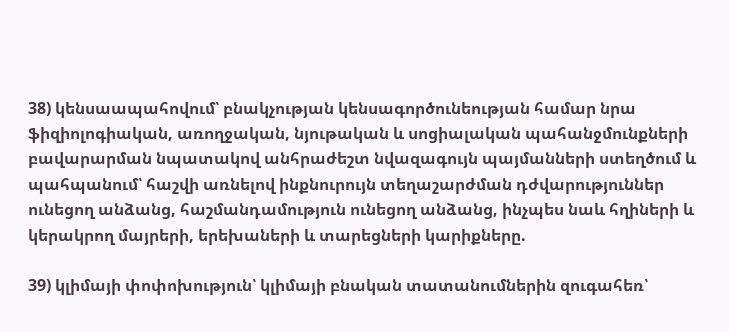38) կենսաապահովում՝ բնակչության կենսագործունեության համար նրա ֆիզիոլոգիական, առողջական, նյութական և սոցիալական պահանջմունքների բավարարման նպատակով անհրաժեշտ նվազագույն պայմանների ստեղծում և պահպանում՝ հաշվի առնելով ինքնուրույն տեղաշարժման դժվարություններ ունեցող անձանց, հաշմանդամություն ունեցող անձանց, ինչպես նաև հղիների և կերակրող մայրերի, երեխաների և տարեցների կարիքները.

39) կլիմայի փոփոխություն՝ կլիմայի բնական տատանումներին զուգահեռ՝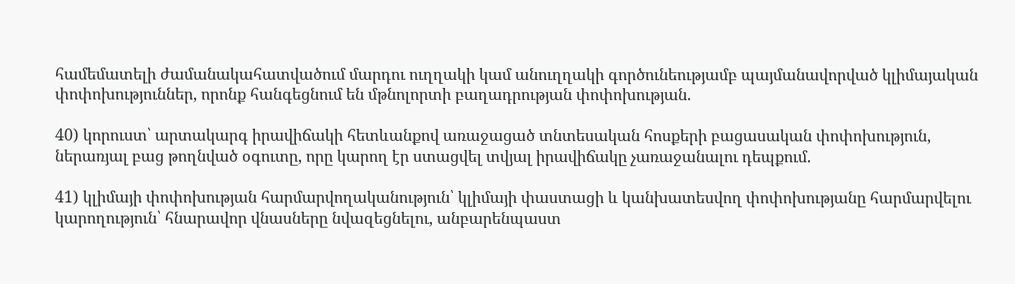համեմատելի ժամանակահատվածում մարդու ուղղակի կամ անուղղակի գործունեությամբ պայմանավորված կլիմայական փոփոխություններ, որոնք հանգեցնում են մթնոլորտի բաղադրության փոփոխության.

40) կորուստ՝ արտակարգ իրավիճակի հետևանքով առաջացած տնտեսական հոսքերի բացասական փոփոխություն, ներառյալ բաց թողնված օգուտը, որը կարող էր ստացվել տվյալ իրավիճակը չառաջանալու դեպքում.

41) կլիմայի փոփոխության հարմարվողականություն՝ կլիմայի փաստացի և կանխատեսվող փոփոխությանը հարմարվելու կարողություն՝ հնարավոր վնասները նվազեցնելու, անբարենպաստ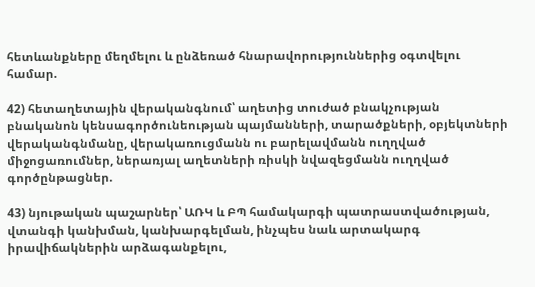հետևանքները մեղմելու և ընձեռած հնարավորություններից օգտվելու համար.

42) հետաղետային վերականգնում՝ աղետից տուժած բնակչության բնականոն կենսագործունեության պայմանների, տարածքների, օբյեկտների վերականգնմանը, վերակառուցմանն ու բարելավմանն ուղղված միջոցառումներ, ներառյալ աղետների ռիսկի նվազեցմանն ուղղված գործընթացներ.

43) նյութական պաշարներ՝ ԱՌԿ և ԲՊ համակարգի պատրաստվածության, վտանգի կանխման, կանխարգելման, ինչպես նաև արտակարգ իրավիճակներին արձագանքելու,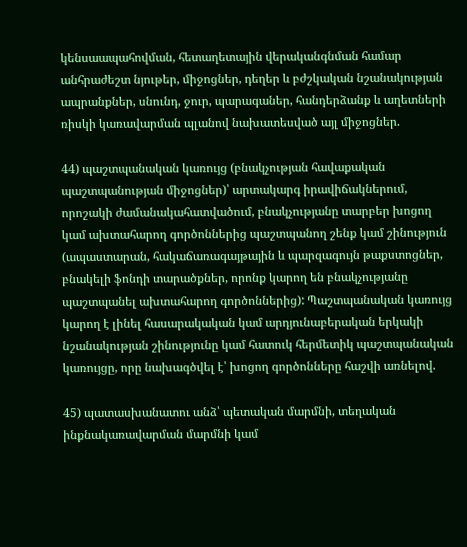կենսաապահովման, հետաղետային վերականգնման համար անհրաժեշտ նյութեր, միջոցներ, դեղեր և բժշկական նշանակության ապրանքներ, սնունդ, ջուր, պարագաներ, հանդերձանք և աղետների ռիսկի կառավարման պլանով նախատեսված այլ միջոցներ.

44) պաշտպանական կառույց (բնակչության հավաքական պաշտպանության միջոցներ)՝ արտակարգ իրավիճակներում, որոշակի ժամանակահատվածում, բնակչությանը տարբեր խոցող կամ ախտահարող գործոններից պաշտպանող շենք կամ շինություն (ապաստարան, հակաճառագայթային և պարզագույն թաքստոցներ, բնակելի ֆոնդի տարածքներ, որոնք կարող են բնակչությանը պաշտպանել ախտահարող գործոններից): Պաշտպանական կառույց կարող է լինել հասարակական կամ արդյունաբերական երկակի նշանակության շինությունը կամ հատուկ հերմետիկ պաշտպանական կառույցը, որը նախագծվել է՝ խոցող գործոնները հաշվի առնելով.

45) պատասխանատու անձ՝ պետական մարմնի, տեղական ինքնակառավարման մարմնի կամ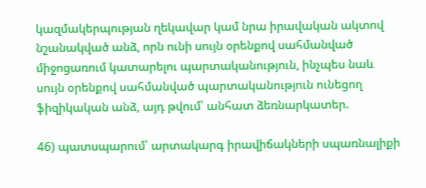կազմակերպության ղեկավար կամ նրա իրավական ակտով նշանակված անձ, որն ունի սույն օրենքով սահմանված միջոցառում կատարելու պարտականություն, ինչպես նաև սույն օրենքով սահմանված պարտականություն ունեցող ֆիզիկական անձ, այդ թվում՝ անհատ ձեռնարկատեր.

46) պատսպարում՝ արտակարգ իրավիճակների սպառնալիքի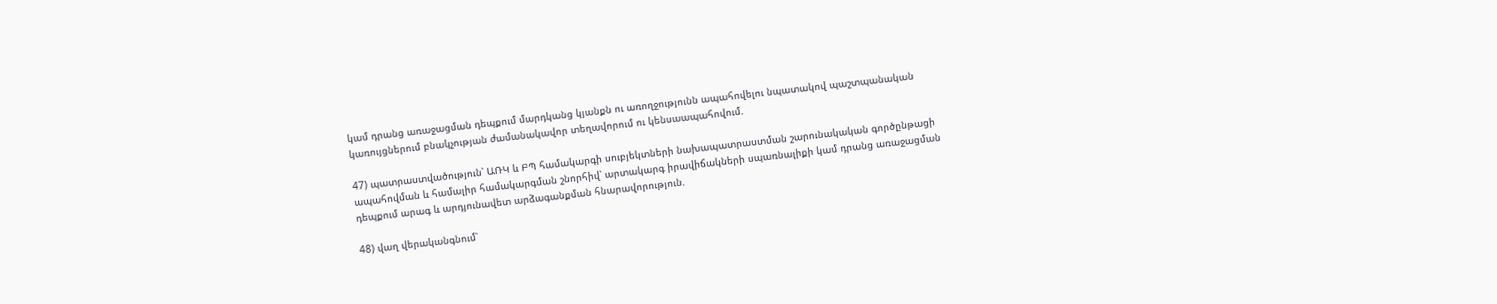կամ դրանց առաջացման դեպքում մարդկանց կյանքն ու առողջությունն ապահովելու նպատակով պաշտպանական կառույցներում բնակչության ժամանակավոր տեղավորում ու կենսաապահովում.

47) պատրաստվածություն՝ ԱՌԿ և ԲՊ համակարգի սուբյեկտների նախապատրաստման շարունակական գործընթացի ապահովման և համալիր համակարգման շնորհիվ՝ արտակարգ իրավիճակների սպառնալիքի կամ դրանց առաջացման դեպքում արագ և արդյունավետ արձագանքման հնարավորություն.

48) վաղ վերականգնում՝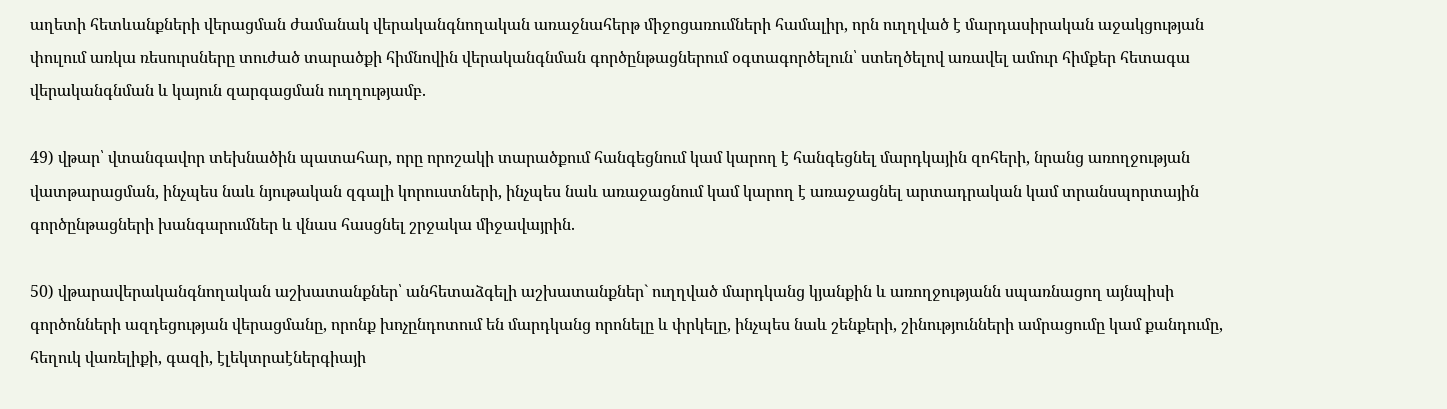աղետի հետևանքների վերացման ժամանակ վերականգնողական առաջնահերթ միջոցառումների համալիր, որն ուղղված է մարդասիրական աջակցության փուլում առկա ռեսուրսները տուժած տարածքի հիմնովին վերականգնման գործընթացներում օգտագործելուն՝ ստեղծելով առավել ամուր հիմքեր հետագա վերականգնման և կայուն զարգացման ուղղությամբ.

49) վթար՝ վտանգավոր տեխնածին պատահար, որը որոշակի տարածքում հանգեցնում կամ կարող է հանգեցնել մարդկային զոհերի, նրանց առողջության վատթարացման, ինչպես նաև նյութական զգալի կորուստների, ինչպես նաև առաջացնում կամ կարող է առաջացնել արտադրական կամ տրանսպորտային գործընթացների խանգարումներ և վնաս հասցնել շրջակա միջավայրին.

50) վթարավերականգնողական աշխատանքներ՝ անհետաձգելի աշխատանքներ` ուղղված մարդկանց կյանքին և առողջությանն սպառնացող այնպիսի գործոնների ազդեցության վերացմանը, որոնք խոչընդոտում են մարդկանց որոնելը և փրկելը, ինչպես նաև շենքերի, շինությունների ամրացումը կամ քանդումը, հեղուկ վառելիքի, գազի, էլեկտրաէներգիայի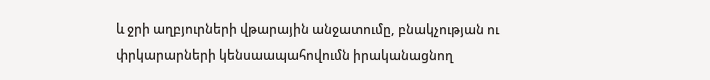և ջրի աղբյուրների վթարային անջատումը, բնակչության ու փրկարարների կենսաապահովումն իրականացնող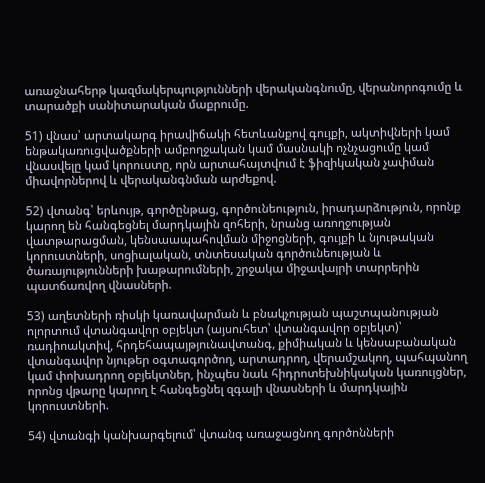առաջնահերթ կազմակերպությունների վերականգնումը, վերանորոգումը և տարածքի սանիտարական մաքրումը.

51) վնաս՝ արտակարգ իրավիճակի հետևանքով գույքի, ակտիվների կամ ենթակառուցվածքների ամբողջական կամ մասնակի ոչնչացումը կամ վնասվելը կամ կորուստը, որն արտահայտվում է ֆիզիկական չափման միավորներով և վերականգնման արժեքով.

52) վտանգ՝ երևույթ, գործընթաց, գործունեություն, իրադարձություն, որոնք կարող են հանգեցնել մարդկային զոհերի, նրանց առողջության վատթարացման, կենսաապահովման միջոցների, գույքի և նյութական կորուստների, սոցիալական, տնտեսական գործունեության և ծառայությունների խաթարումների, շրջակա միջավայրի տարրերին պատճառվող վնասների.

53) աղետների ռիսկի կառավարման և բնակչության պաշտպանության ոլորտում վտանգավոր օբյեկտ (այսուհետ՝ վտանգավոր օբյեկտ)՝ ռադիոակտիվ, հրդեհապայթյունավտանգ, քիմիական և կենսաբանական վտանգավոր նյութեր օգտագործող, արտադրող, վերամշակող, պահպանող կամ փոխադրող օբյեկտներ, ինչպես նաև հիդրոտեխնիկական կառույցներ, որոնց վթարը կարող է հանգեցնել զգալի վնասների և մարդկային կորուստների.

54) վտանգի կանխարգելում՝ վտանգ առաջացնող գործոնների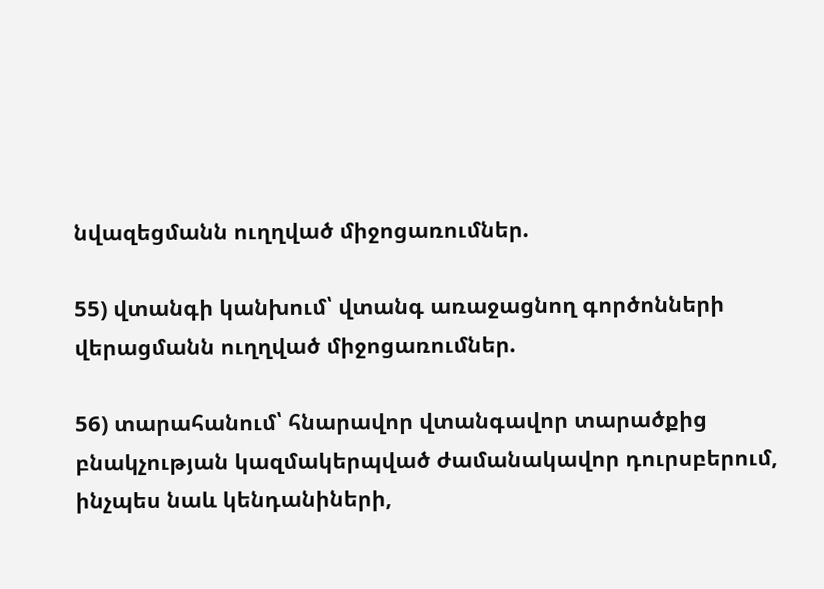նվազեցմանն ուղղված միջոցառումներ.

55) վտանգի կանխում՝ վտանգ առաջացնող գործոնների վերացմանն ուղղված միջոցառումներ.

56) տարահանում՝ հնարավոր վտանգավոր տարածքից բնակչության կազմակերպված ժամանակավոր դուրսբերում, ինչպես նաև կենդանիների,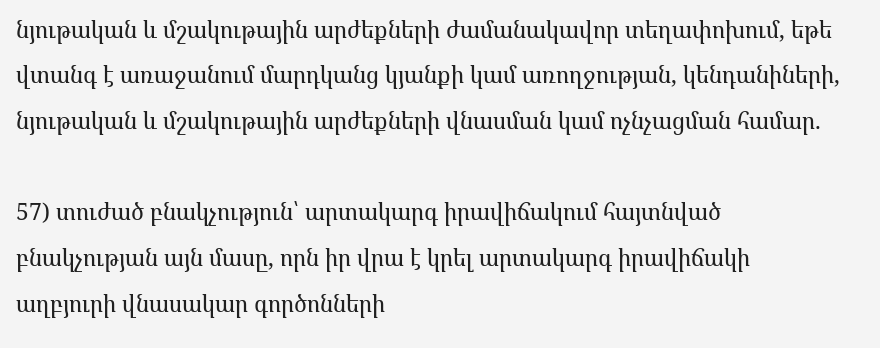նյութական և մշակութային արժեքների ժամանակավոր տեղափոխում, եթե վտանգ է առաջանում մարդկանց կյանքի կամ առողջության, կենդանիների, նյութական և մշակութային արժեքների վնասման կամ ոչնչացման համար.

57) տուժած բնակչություն՝ արտակարգ իրավիճակում հայտնված բնակչության այն մասը, որն իր վրա է կրել արտակարգ իրավիճակի աղբյուրի վնասակար գործոնների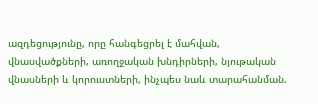ազդեցությունը, որը հանգեցրել է մահվան, վնասվածքների, առողջական խնդիրների, նյութական վնասների և կորուստների, ինչպես նաև տարահանման.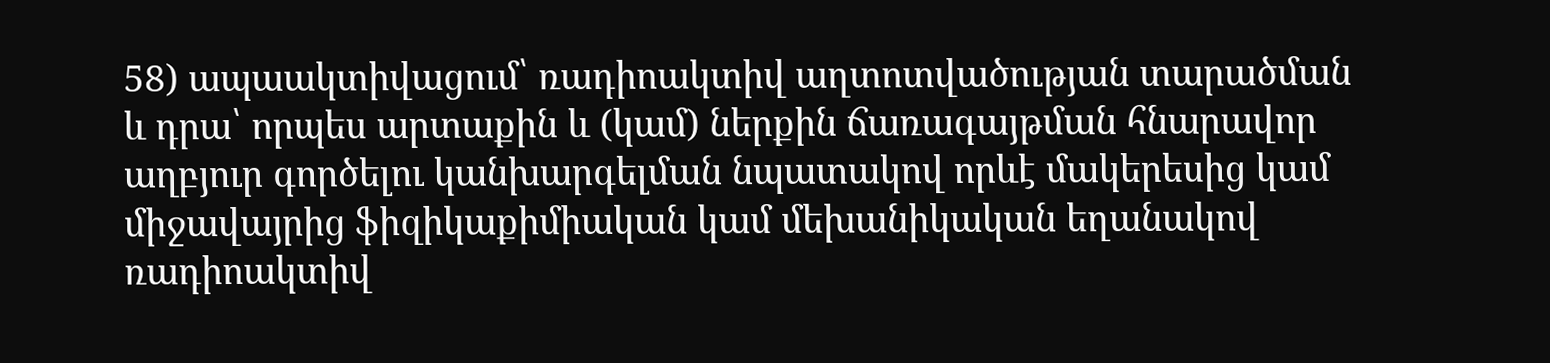58) ապաակտիվացում՝ ռադիոակտիվ աղտոտվածության տարածման և դրա՝ որպես արտաքին և (կամ) ներքին ճառագայթման հնարավոր աղբյուր գործելու կանխարգելման նպատակով որևէ մակերեսից կամ միջավայրից ֆիզիկաքիմիական կամ մեխանիկական եղանակով ռադիոակտիվ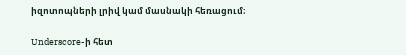իզոտոպների լրիվ կամ մասնակի հեռացում։

Underscore-ի հետ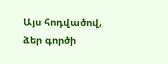Այս հոդվածով, ձեր գործի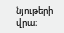նյութերի վրա։